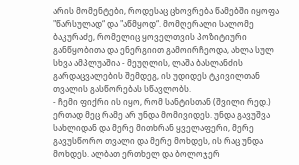არის მომენტები, როდესაც ცხოვრება წამებში იყოფა "წარსულად“ და "აწმყოდ“. მომღერალი სალომე ბაკურაძე, რომელიც ყოველთვის პოზიტიური განწყობითა და ენერგიით გამოირჩეოდა, ახლა სულ სხვა ამპლუაშია - მეუღლის, ლაშა ბასლანძის გარდაცვალების შემდეგ, ის უდიდეს ტკივილთან თვალის გასწორებას სწავლობს.
- ჩემი ფიქრი ის იყო, რომ სანტისთან (შვილი რედ.) ერთად მეც რამე არ უნდა მომივიდეს. უნდა გავუშვა სახლიდან და მერე მითხრან ყველაფერი, მერე გავუსწორო თვალი და მერე მოხდეს, ის რაც უნდა მოხდეს. ალბათ ერთხელ და ბოლოჯერ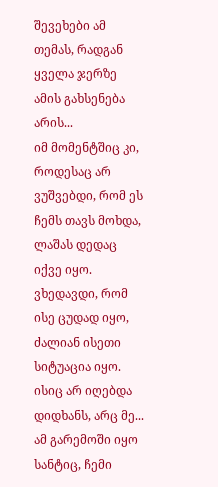შევეხები ამ თემას, რადგან ყველა ჯერზე ამის გახსენება არის...
იმ მომენტშიც კი, როდესაც არ ვუშვებდი, რომ ეს ჩემს თავს მოხდა, ლაშას დედაც იქვე იყო. ვხედავდი, რომ ისე ცუდად იყო, ძალიან ისეთი სიტუაცია იყო. ისიც არ იღებდა დიდხანს, არც მე... ამ გარემოში იყო სანტიც, ჩემი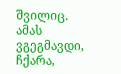შვილიც.
ამას ვგეგმავდი, ჩქარა,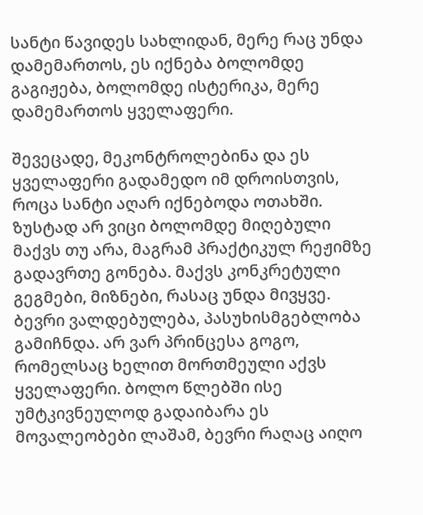სანტი წავიდეს სახლიდან, მერე რაც უნდა დამემართოს, ეს იქნება ბოლომდე გაგიჟება, ბოლომდე ისტერიკა, მერე დამემართოს ყველაფერი.

შევეცადე, მეკონტროლებინა და ეს ყველაფერი გადამედო იმ დროისთვის, როცა სანტი აღარ იქნებოდა ოთახში.
ზუსტად არ ვიცი ბოლომდე მიღებული მაქვს თუ არა, მაგრამ პრაქტიკულ რეჟიმზე გადავრთე გონება. მაქვს კონკრეტული გეგმები, მიზნები, რასაც უნდა მივყვე. ბევრი ვალდებულება, პასუხისმგებლობა გამიჩნდა. არ ვარ პრინცესა გოგო, რომელსაც ხელით მორთმეული აქვს ყველაფერი. ბოლო წლებში ისე უმტკივნეულოდ გადაიბარა ეს მოვალეობები ლაშამ, ბევრი რაღაც აიღო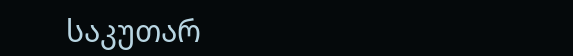საკუთარ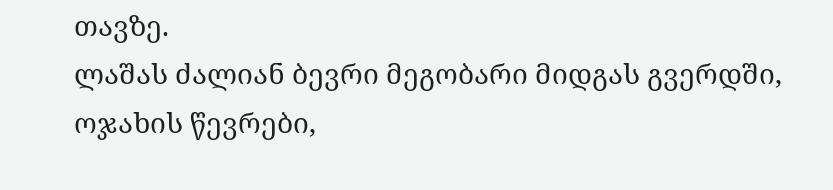თავზე.
ლაშას ძალიან ბევრი მეგობარი მიდგას გვერდში, ოჯახის წევრები,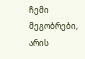ჩემი მეგობრები, არის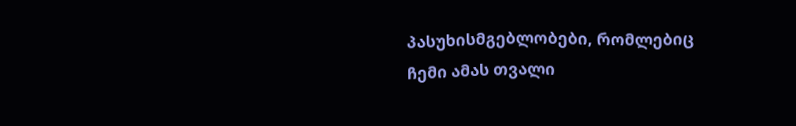პასუხისმგებლობები, რომლებიც ჩემი ამას თვალი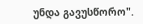უნდა გავუსწორო".